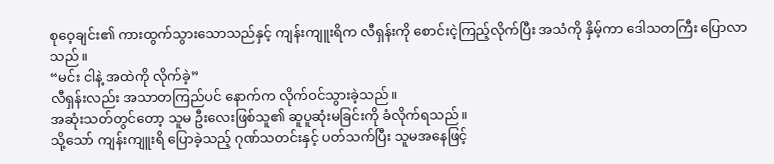စုဝေ့ချင်း၏ ကားထွက်သွားသောသည်နှင့် ကျန်းကျူးရိက လီရှန်းကို စောင်းငဲ့ကြည့်လိုက်ပြီး အသံကို နှိမ့်ကာ ဒေါသတကြီး ပြောလာသည်။
“မင်း ငါနဲ့ အထဲကို လိုက်ခဲ့”
လီရှန်းလည်း အသာတကြည်ပင် နောက်က လိုက်ဝင်သွားခဲ့သည်။
အဆုံးသတ်တွင်တော့ သူမ ဦးလေးဖြစ်သူ၏ ဆူပူဆုံးမခြင်းကို ခံလိုက်ရသည်။
သို့သော် ကျန်းကျူးရိ ပြောခဲ့သည့် ဂုဏ်သတင်းနှင့် ပတ်သက်ပြီး သူမအနေဖြင့်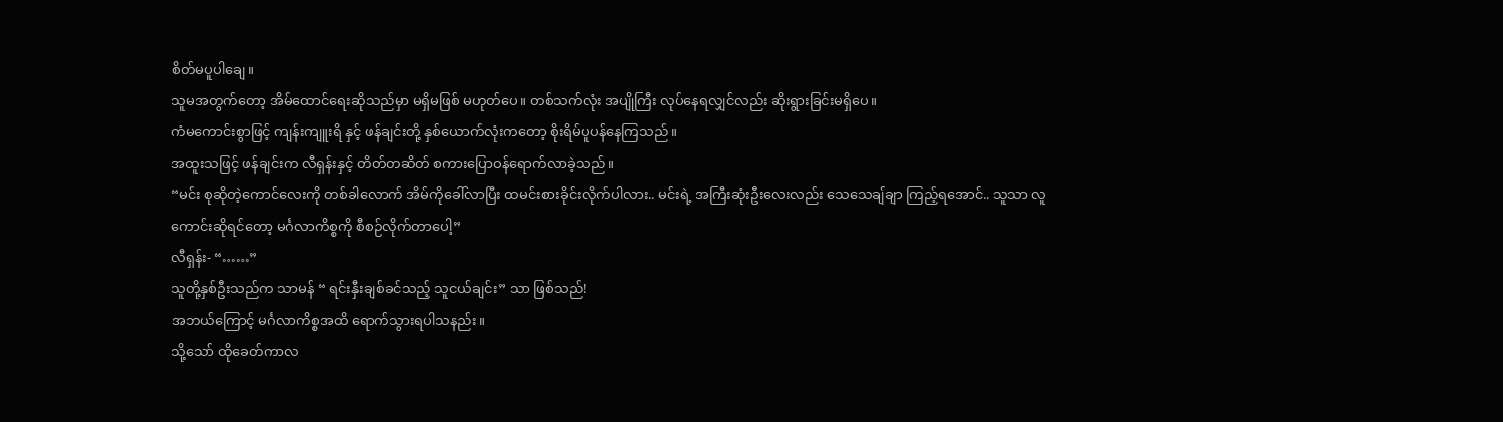စိတ်မပူပါချေ။
သူမအတွက်တော့ အိမ်ထောင်ရေးဆိုသည်မှာ မရှိမဖြစ် မဟုတ်ပေ။ တစ်သက်လုံး အပျိုကြီး လုပ်နေရလျှင်လည်း ဆိုးရွားခြင်းမရှိပေ။
ကံမကောင်းစွာဖြင့် ကျန်းကျူးရိ နှင့် ဖန်ချင်းတို့ နှစ်ယောက်လုံးကတော့ စိုးရိမ်ပူပန်နေကြသည်။
အထူးသဖြင့် ဖန်ချင်းက လီရှန်းနှင့် တိတ်တဆိတ် စကားပြောဝန်ရောက်လာခဲ့သည်။
“မင်း စုဆိုတဲ့ကောင်လေးကို တစ်ခါလောက် အိမ်ကိုခေါ်လာပြီး ထမင်းစားခိုင်းလိုက်ပါလား.. မင်းရဲ့ အကြီးဆုံးဦးလေးလည်း သေသေချ်ချာ ကြည့်ရအောင်.. သူသာ လူကောင်းဆိုရင်တော့ မင်္ဂလာကိစ္စကို စီစဉ်လိုက်တာပေါ့”
လီရှန်း- “……”
သူတို့နှစ်ဦးသည်က သာမန် “ ရင်းနှီးချစ်ခင်သည့် သူငယ်ချင်း” သာ ဖြစ်သည်!
အဘယ်ကြောင့် မင်္ဂလာကိစ္စအထိ ရောက်သွားရပါသနည်း။
သို့သော် ထိုခေတ်ကာလ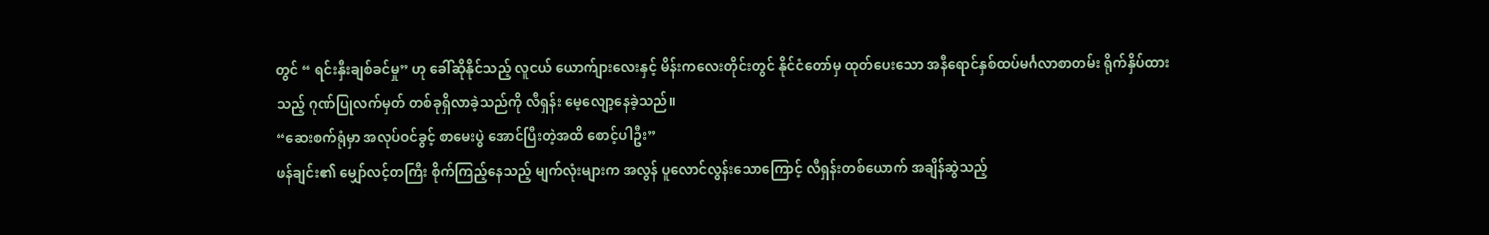တွင် “ ရင်းနှီးချစ်ခင်မှု” ဟု ခေါ်ဆိုနိုင်သည့် လူငယ် ယောက်ျားလေးနှင့် မိန်းကလေးတိုင်းတွင် နိုင်ငံတော်မှ ထုတ်ပေးသော အနီရောင်နှစ်ထပ်မင်္ဂလာစာတမ်း ရိုက်နှိပ်ထားသည့် ဂုဏ်ပြုလက်မှတ် တစ်ခုရှိလာခဲ့သည်ကို လီရှန်း မေ့လျော့နေခဲ့သည်။
“ဆေးစက်ရုံမှာ အလုပ်ဝင်ခွင့် စာမေးပွဲ အောင်ပြီးတဲ့အထိ စောင့်ပါဦး”
ဖန်ချင်း၏ မျှော်လင့်တကြီး စိုက်ကြည့်နေသည့် မျက်လုံးများက အလွန် ပူလောင်လွန်းသောကြောင့် လီရှန်းတစ်ယောက် အချိန်ဆွဲသည့်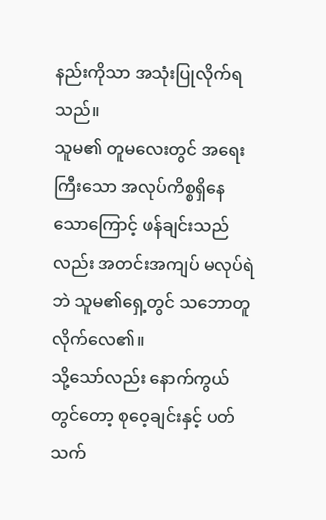နည်းကိုသာ အသုံးပြုလိုက်ရသည်။
သူမ၏ တူမလေးတွင် အရေးကြီးသော အလုပ်ကိစ္စရှိနေသောကြောင့် ဖန်ချင်းသည်လည်း အတင်းအကျပ် မလုပ်ရဲဘဲ သူမ၏ရှေ့တွင် သဘောတူလိုက်လေ၏။
သို့သော်လည်း နောက်ကွယ်တွင်တော့ စုဝေ့ချင်းနှင့် ပတ်သက်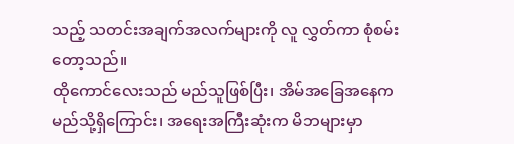သည့် သတင်းအချက်အလက်များကို လူ လွှတ်ကာ စုံစမ်းတော့သည်။
ထိုကောင်လေးသည် မည်သူဖြစ်ပြီး၊ အိမ်အခြေအနေက မည်သို့ရှိကြောင်း၊ အရေးအကြီးဆုံးက မိဘများမှာ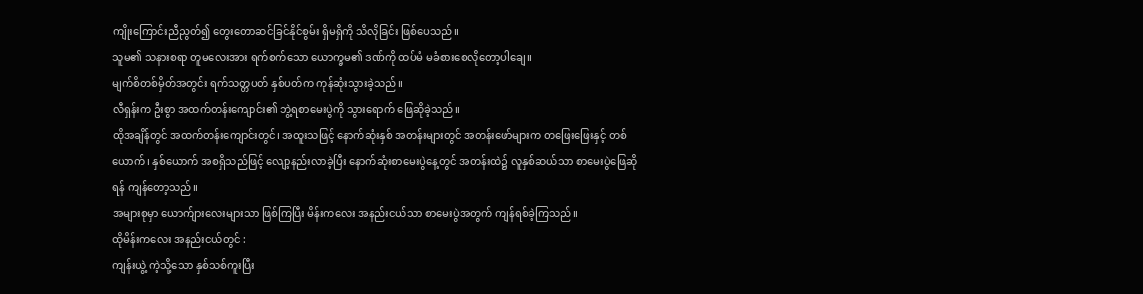ကျိုးကြောင်းညီညွတ်၍ တွေးတောဆင်ခြင်နိုင်စွမ်း ရှိမရှိကို သိလိုခြင်း ဖြစ်ပေသည်။
သူမ၏ သနားစရာ တူမလေးအား ရက်စက်သော ယောက္ခမ၏ ဒဏ်ကို ထပ်မံ မခံစားစေလိုတော့ပါချေ။
မျက်စိတစ်မှိတ်အတွင်း ရက်သတ္တပတ် နှစ်ပတ်က ကုန်ဆုံးသွားခဲ့သည်။
လီရှန်းက ဦးစွာ အထက်တန်းကျောင်း၏ ဘွဲ့ရစာမေးပွဲကို သွားရောက် ဖြေဆိုခဲ့သည်။
ထိုအချိန်တွင် အထက်တန်းကျောင်းတွင်၊ အထူးသဖြင့် နောက်ဆုံးနှစ် အတန်းများတွင် အတန်းဖော်များက တဖြေးဖြေးနှင့် တစ်ယောက်၊ နှစ်ယောက် အစရှိသည်ဖြင့် လျော့နည်းလာခဲ့ပြီး နောက်ဆုံးစာမေးပွဲနေ့တွင် အတန်းထဲ၌ လူနှစ်ဆယ်သာ စာမေးပွဲဖြေဆိုရန် ကျန်တော့သည်။
အများစုမှာ ယောက်ျားလေးများသာ ဖြစ်ကြပြီး မိန်းကလေး အနည်းငယ်သာ စာမေးပွဲအတွက် ကျန်ရစ်ခဲ့ကြသည်။
ထိုမိန်းကလေး အနည်းငယ်တွင် :
ကျန်းယွဲ့ ကဲ့သို့သော နှစ်သစ်ကူးပြီး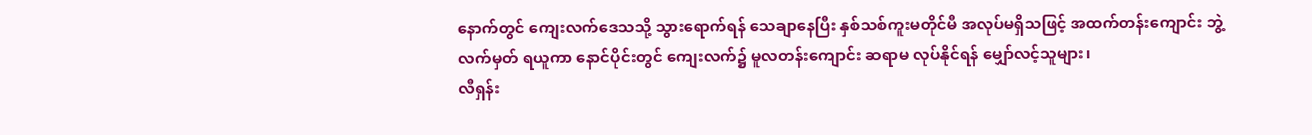နောက်တွင် ကျေးလက်ဒေသသို့ သွားရောက်ရန် သေချာနေပြီး နှစ်သစ်ကူးမတိုင်မီ အလုပ်မရှိသဖြင့် အထက်တန်းကျောင်း ဘွဲ့လက်မှတ် ရယူကာ နောင်ပိုင်းတွင် ကျေးလက်၌ မူလတန်းကျောင်း ဆရာမ လုပ်နိုင်ရန် မျှော်လင့်သူများ၊
လီရှန်း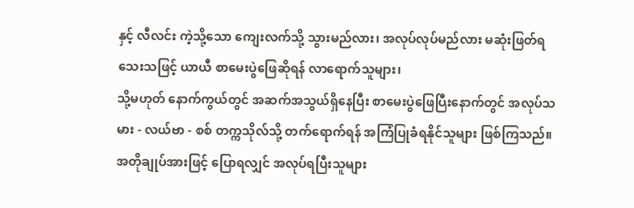နှင့် လီလင်း ကဲ့သို့သော ကျေးလက်သို့ သွားမည်လား၊ အလုပ်လုပ်မည်လား မဆုံးဖြတ်ရသေးသဖြင့် ယာယီ စာမေးပွဲဖြေဆိုရန် လာရောက်သူများ၊
သို့မဟုတ် နောက်ကွယ်တွင် အဆက်အသွယ်ရှိနေပြီး စာမေးပွဲဖြေပြီးနောက်တွင် အလုပ်သမား - လယ်ဗာ - စစ် တက္ကသိုလ်သို့ တက်ရောက်ရန် အကြံပြုခံရနိုင်သူများ ဖြစ်ကြသည်။
အတိုချုပ်အားဖြင့် ပြောရလျှင် အလုပ်ရပြီးသူများ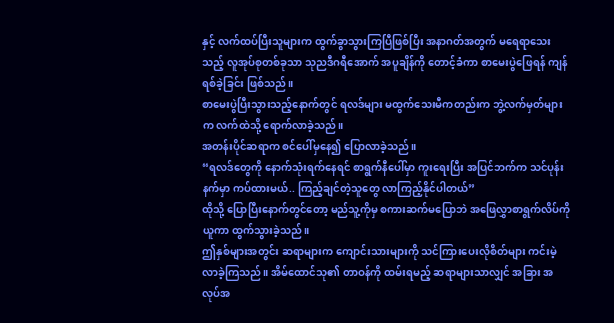နှင့် လက်ထပ်ပြီးသူများက ထွက်ခွာသွားကြပြီဖြစ်ပြီး အနာဂတ်အတွက် မရေရာသေးသည့် လူအုပ်စုတစ်ခုသာ သုညဒီဂရီအောက် အပူချိန်ကို တောင့်ခံကာ စာမေးပွဲဖြေရန် ကျန်ရစ်ခဲ့ခြင်း ဖြစ်သည်။
စာမေးပွဲပြီးသွားသည့်နောက်တွင် ရလဒ်များ မထွက်သေးမီကတည်းက ဘွဲ့လက်မှတ်များက လက်ထဲသို့ ရောက်လာခဲ့သည်။
အတန်းပိုင်ဆရာက စင်ပေါ်မှနေ၍ ပြောလာခဲ့သည်။
“ရလဒ်တွေကို နောက်သုံးရက်နေရင် စာရွက်နီပေါ်မှာ ကူးရေးပြီး အပြင်ဘက်က သင်ပုန်းနက်မှာ ကပ်ထားမယ်.. ကြည့်ချင်တဲ့သူတွေ လာကြည့်နိုင်ပါတယ်”
ထိုသို့ ပြောပြီးနောက်တွင်တော့ မည်သူ့ကိုမှ စကားဆက်မပြောဘဲ အဖြေလွှာစာရွက်လိပ်ကိုယူကာ ထွက်သွားခဲ့သည်။
ဤနှစ်များအတွင်း ဆရာများက ကျောင်းသားများကို သင်ကြားပေးလိုစိတ်များ ကင်းမဲ့လာခဲ့ကြသည်။ အိမ်ထောင်သု၏ တာဝန်ကို ထမ်းရမည့် ဆရာများသာလျှင် အခြား အလုပ်အ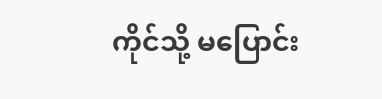ကိုင်သို့ မပြောင်း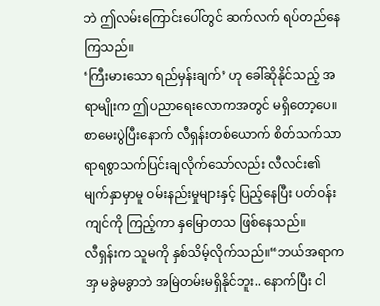ဘဲ ဤလမ်းကြောင်းပေါ်တွင် ဆက်လက် ရပ်တည်နေကြသည်။
‘ကြီးမားသော ရည်မှန်းချက်’ ဟု ခေါ်ဆိုနိုင်သည့် အရာမျိုးက ဤပညာရေးလောကအတွင် မရှိတော့ပေ။
စာမေးပွဲပြီးနောက် လီရှန်းတစ်ယောက် စိတ်သက်သာရာရစွာသက်ပြင်းချလိုက်သော်လည်း လီလင်း၏ မျက်နှာမှာမူ ဝမ်းနည်းမှုများနှင့် ပြည့်နေပြီး ပတ်ဝန်းကျင်ကို ကြည့်ကာ နှမြောတသ ဖြစ်နေသည်။
လီရှန်းက သူမကို နှစ်သိမ့်လိုက်သည်။“ဘယ်အရာကအှ မခွဲမခွာဘဲ အမြဲတမ်းမရှိနိုင်ဘူး.. နောက်ပြီး ငါ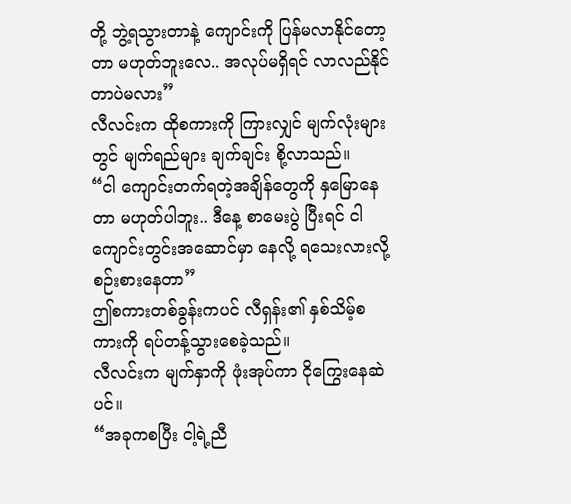တို့ ဘွဲ့ရသွားတာနဲ့ ကျောင်းကို ပြန်မလာနိုင်တော့တာ မဟုတ်ဘူးလေ.. အလုပ်မရှိရင် လာလည်နိုင်တာပဲမလား”
လီလင်းက ထိုစကားကို ကြားလျှင် မျက်လုံးများတွင် မျက်ရည်များ ချက်ချင်း စို့လာသည်။
“ငါ ကျောင်းတက်ရတဲ့အချိန်တွေကို နှမြောနေတာ မဟုတ်ပါဘူး.. ဒီနေ့ စာမေးပွဲ ပြီးရင် ငါ ကျောင်းတွင်းအဆောင်မှာ နေလို့ ရသေးလားလို့ စဉ်းစားနေတာ”
ဤစကားတစ်ခွန်းကပင် လီရှန်း၏ နှစ်သိမ့်စကားကို ရပ်တန့်သွားစေခဲ့သည်။
လီလင်းက မျက်နှာကို ဖုံးအုပ်ကာ ငိုကြွေးနေဆဲပင်။
“အခုကစပြီး ငါ့ရဲ့ညီ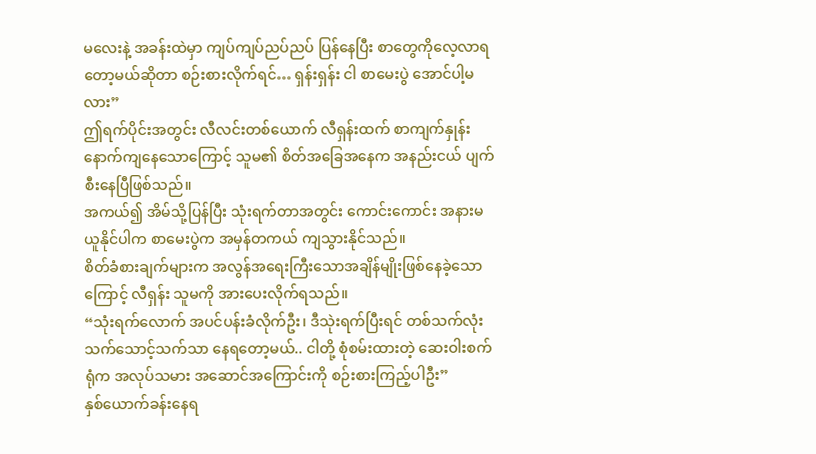မလေးနဲ့ အခန်းထဲမှာ ကျပ်ကျပ်ညပ်ညပ် ပြန်နေပြီး စာတွေကိုလေ့လာရတော့မယ်ဆိုတာ စဉ်းစားလိုက်ရင်… ရှန်းရှန်း ငါ စာမေးပွဲ အောင်ပါ့မလား”
ဤရက်ပိုင်းအတွင်း လီလင်းတစ်ယောက် လီရှန်းထက် စာကျက်နှုန်း နောက်ကျနေသောကြောင့် သူမ၏ စိတ်အခြေအနေက အနည်းငယ် ပျက်စီးနေပြီဖြစ်သည်။
အကယ်၍ အိမ်သို့ပြန်ပြီး သုံးရက်တာအတွင်း ကောင်းကောင်း အနားမယူနိုင်ပါက စာမေးပွဲက အမှန်တကယ် ကျသွားနိုင်သည်။
စိတ်ခံစားချက်များက အလွန်အရေးကြီးသောအချိန်မျိုးဖြစ်နေခဲ့သောကြောင့် လီရှန်း သူမကို အားပေးလိုက်ရသည်။
“သုံးရက်လောက် အပင်ပန်းခံလိုက်ဦး၊ ဒီသုဲးရက်ပြီးရင် တစ်သက်လုံး သက်သောင့်သက်သာ နေရတော့မယ်.. ငါတို့ စုံစမ်းထားတဲ့ ဆေးဝါးစက်ရုံက အလုပ်သမား အဆောင်အကြောင်းကို စဉ်းစားကြည့်ပါဦး”
နှစ်ယောက်ခန်းနေရ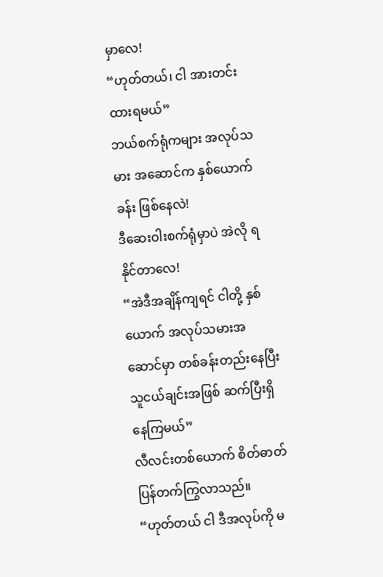မှာလေ!
“ဟုတ်တယ်၊ ငါ အားတင်းထားရမယ်”
ဘယ်စက်ရုံကများ အလုပ်သမား အဆောင်က နှစ်ယောက်ခန်း ဖြစ်နေလဲ!
ဒီဆေးဝါးစက်ရုံမှာပဲ အဲလို ရနိုင်တာလေ!
“အဲဒီအချိန်ကျရင် ငါတို့ နှစ်ယောက် အလုပ်သမားအဆောင်မှာ တစ်ခန်းတည်းနေပြီး သူငယ်ချင်းအဖြစ် ဆက်ပြီးရှိနေကြမယ်”
လီလင်းတစ်ယောက် စိတ်ဓာတ် ပြန်တက်ကြွလာသည်။
“ဟုတ်တယ် ငါ ဒီအလုပ်ကို မ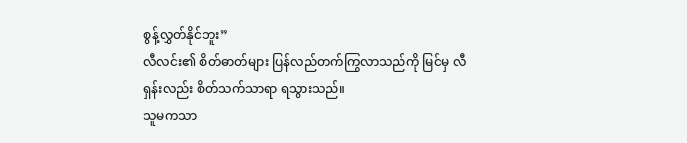စွန့်လွှတ်နိုင်ဘူး”
လီလင်း၏ စိတ်ဓာတ်များ ပြန်လည်တက်ကြွလာသည်ကို မြင်မှ လီရှန်းလည်း စိတ်သက်သာရာ ရသွားသည်။
သူမကသာ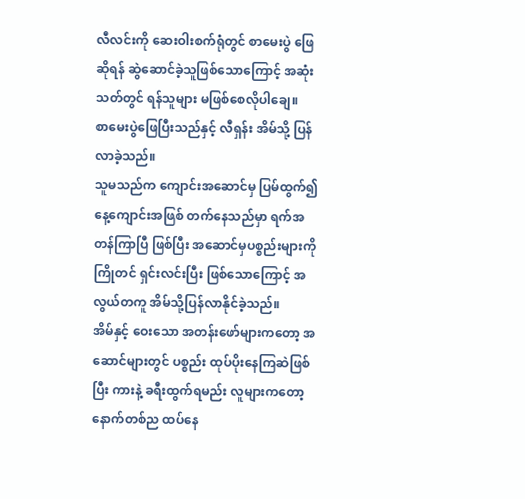လီလင်းကို ဆေးဝါးစက်ရုံတွင် စာမေးပွဲ ဖြေဆိုရန် ဆွဲဆောင်ခဲ့သူဖြစ်သောကြောင့် အဆုံးသတ်တွင် ရန်သူများ မဖြစ်စေလိုပါချေ။
စာမေးပွဲဖြေပြီးသည်နှင့် လီရှန်း အိမ်သို့ ပြန်လာခဲ့သည်။
သူမသည်က ကျောင်းအဆောင်မှ ပြမ်ထွက်၍ နေ့ကျောင်းအဖြစ် တက်နေသည်မှာ ရက်အတန်ကြာပြီ ဖြစ်ပြီး အဆောင်မှပစ္စည်းများကို ကြိုတင် ရှင်းလင်းပြီး ဖြစ်သောကြောင့် အလွယ်တကူ အိမ်သို့ပြန်လာနိုင်ခဲ့သည်။
အိမ်နှင့် ဝေးသော အတန်းဖော်များကတော့ အဆောင်များတွင် ပစ္စည်း ထုပ်ပိုးနေကြဆဲဖြစ်ပြီး ကားနဲ့ ခရီးထွက်ရမည်း လူများကတော့ နောက်တစ်ည ထပ်နေ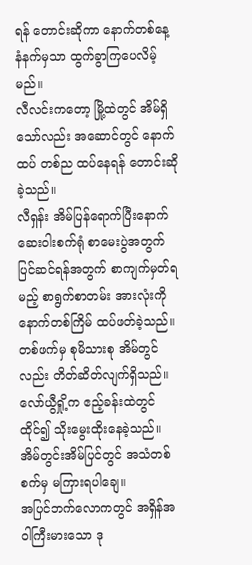ရန် တောင်းဆိုကာ နောက်တစ်နေ့ နံနက်မှသာ ထွက်ခွာကြပေလိမ့်မည်။
လီလင်းကတော့ မြို့ထဲတွင် အိမ်ရှိသော်လည်း အဆောင်တွင် နောက်ထပ် တစ်ည ထပ်နေရန် တောင်းဆိုခဲ့သည်။
လီရှန်း အိမ်ပြန်ရောက်ပြီးနောက် ဆေးဝါးစက်ရုံ စာမေးပွဲအတွက် ပြင်ဆင်ရန်အတွက် စာကျက်မှတ်ရမည့် စာရွက်စာတမ်း အားလုံးကို နောက်တစ်ကြိမ် ထပ်ဖတ်ခဲ့သည်။
တစ်ဖက်မှ စုမိသားစု အိမ်တွင်လည်း တိတ်ဆိတ်လျက်ရှိသည်။
လော်ယွီရှို့က ဧည့်ခန်းထဲတွင် ထိုင်၍ သိုးမွေးထိုးနေခဲ့သည်။ အိမ်တွင်းအိမ်ပြင်တွင် အသံတစ်စက်မှ မကြားရပါချေ။
အပြင်ဘက်လောကတွင် အရှိန်အဝါကြီးမားသော ဒု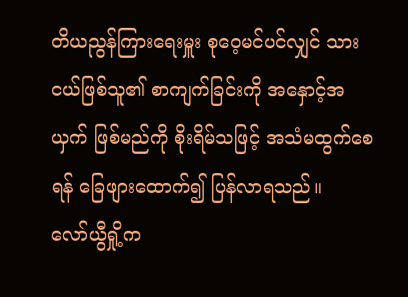တိယညွန်ကြားရေးမှူး စုဝေ့မင်ပင်လျှင် သားငယ်ဖြစ်သူ၏ စာကျက်ခြင်းကို အနှောင့်အယှက် ဖြစ်မည်ကို စိုးရိမ်သဖြင့် အသံမထွက်စေရန် ခြေဖျားထောက်၍ ပြန်လာရသည်။
လော်ယွီရှို့က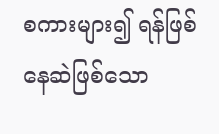စကားများ၍ ရန်ဖြစ်နေဆဲဖြစ်သော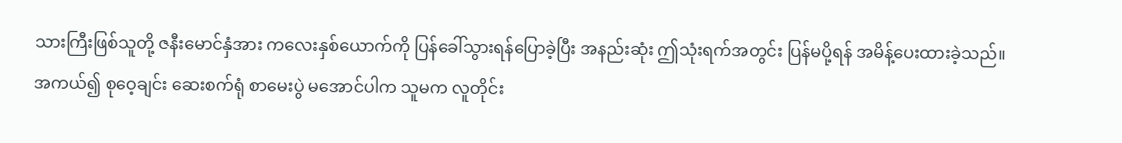သားကြီးဖြစ်သူတို့ ဇနီးမောင်နှံအား ကလေးနှစ်ယောက်ကို ပြန်ခေါ်သွားရန်ပြောခဲ့ပြီး အနည်းဆုံး ဤသုံးရက်အတွင်း ပြန်မပို့ရန် အမိန့်ပေးထားခဲ့သည်။
အကယ်၍ စုဝေ့ချင်း ဆေးစက်ရုံ စာမေးပွဲ မအောင်ပါက သူမက လူတိုင်း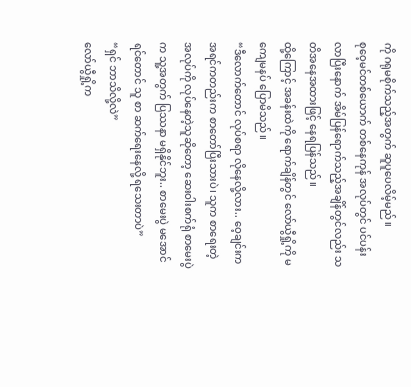ကို ဂရုမစိုက်သည့်အတွက် ဆူပူပေလိမ့်မည်။
စုဝေ့မင်တစ်ယောက် တစ်နေကုန် အလုပ်တွင် ပင်ပန်းလာပြီးနောက် အိမ်ပြန်ရောက်သည့်အချိန်တွင်လည်း သတိအနေအထားဖြင့် နေရပြန်သည်။
ထို့ကြောင့် အခန်းထဲကို ရောက်ချိန်တွင် လော်ယွီရှို့ကို မကျေမနပ် ပြောမိသည်။
“ဒီလောက်တောင် လုပ်စရာ လိုနေလို့လား.. ဝေ့ချင်းက အရင်ကတည်းက စာတော်ပြီးသားပဲ၊ သူက စာရေးတဲ့ အလုပ်ကို လုပ်နေတဲ့သူဆိုတော့ ဆေးဝါးစက်ရုံ စာမေးပွဲက သူ့အတွက် ပြဿနာ မရှိနိုင်ဘူး.. စာမေးပွဲ မအောင်ရင်တောင် သူ စာ ဆက်ရေးနေလို့ ရသေးတာပဲ”
“ရှင် ဘာသိလို့လဲ”
လော်ယွီရှို့က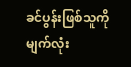ခင်ပွန်းဖြစ်သူကို မျက်လုံး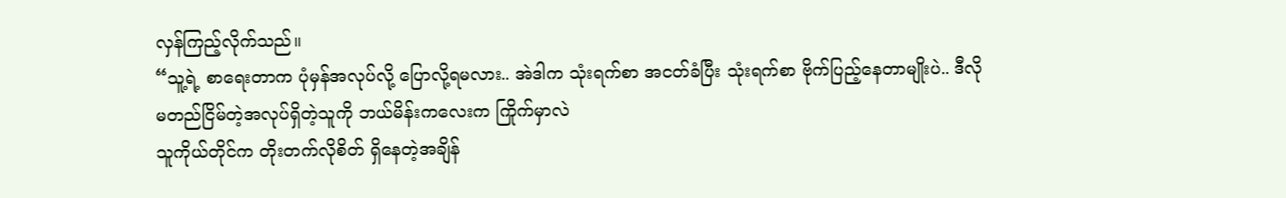လှန်ကြည့်လိုက်သည်။
“သူ့ရဲ့ စာရေးတာက ပုံမှန်အလုပ်လို့ ပြောလို့ရမလား.. အဲဒါက သုံးရက်စာ အငတ်ခံပြီး သုံးရက်စာ ဗိုက်ပြည့်နေတာမျိုးပဲ.. ဒီလို မတည်ငြိမ်တဲ့အလုပ်ရှိတဲ့သူကို ဘယ်မိန်းကလေးက ကြိုက်မှာလဲ
သူကိုယ်တိုင်က တိုးတက်လိုစိတ် ရှိနေတဲ့အချိန်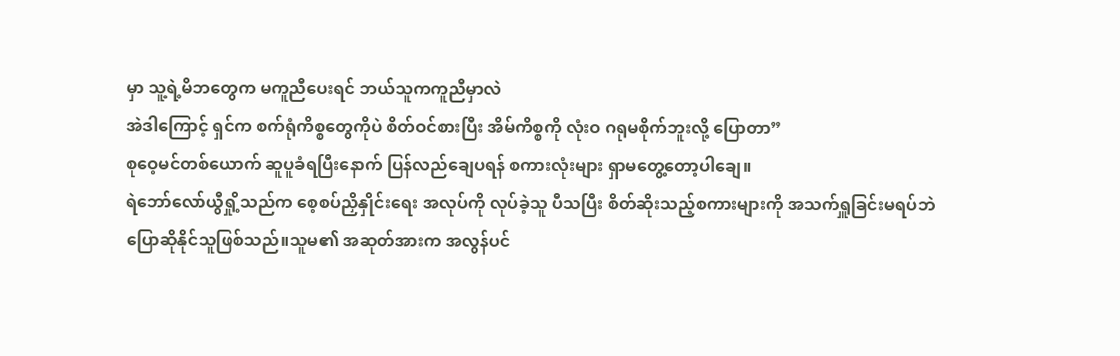မှာ သူ့ရဲ့မိဘတွေက မကူညီပေးရင် ဘယ်သူကကူညီမှာလဲ
အဲဒါကြောင့် ရှင်က စက်ရုံကိစ္စတွေကိုပဲ စိတ်ဝင်စားပြီး အိမ်ကိစ္စကို လုံးဝ ဂရုမစိုက်ဘူးလို့ ပြောတာ”
စုဝေ့မင်တစ်ယောက် ဆူပူခံရပြီးနောက် ပြန်လည်ချေပရန် စကားလုံးများ ရှာမတွေ့တော့ပါချေ။
ရဲဘော်လော်ယွီရှို့သည်က စေ့စပ်ညှိနှိုင်းရေး အလုပ်ကို လုပ်ခဲ့သူ ပီသပြီး စိတ်ဆိုးသည့်စကားများကို အသက်ရှူခြင်းမရပ်ဘဲ ပြောဆိုနိုင်သူဖြစ်သည်။သူမ၏ အဆုတ်အားက အလွန်ပင်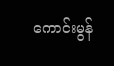ကောင်းမွန်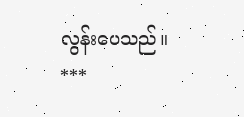လွန်းပေသည်။
***